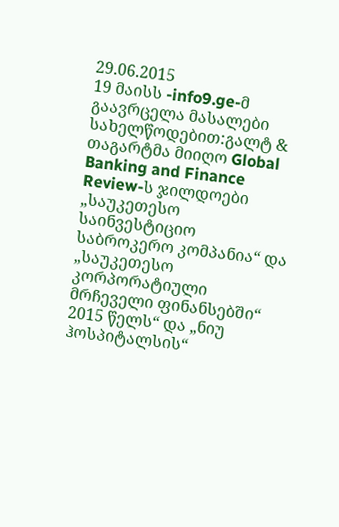29.06.2015
19 მაისს -info9.ge-მ გაავრცელა მასალები სახელწოდებით:გალტ & თაგარტმა მიიღო Global Banking and Finance Review-ს ჯილდოები „საუკეთესო საინვესტიციო საბროკერო კომპანია“ და „საუკეთესო კორპორატიული მრჩეველი ფინანსებში“ 2015 წელს“ და „ნიუ ჰოსპიტალსის“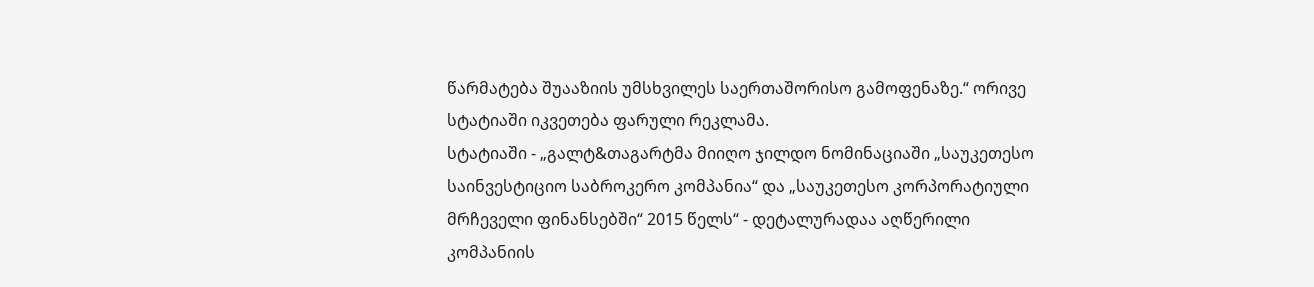წარმატება შუააზიის უმსხვილეს საერთაშორისო გამოფენაზე.“ ორივე სტატიაში იკვეთება ფარული რეკლამა.
სტატიაში - „გალტ&თაგარტმა მიიღო ჯილდო ნომინაციაში „საუკეთესო საინვესტიციო საბროკერო კომპანია“ და „საუკეთესო კორპორატიული მრჩეველი ფინანსებში“ 2015 წელს“ - დეტალურადაა აღწერილი კომპანიის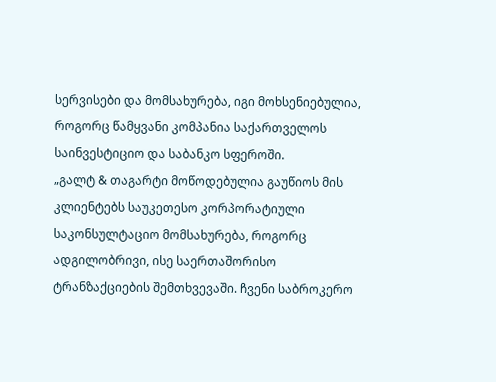სერვისები და მომსახურება, იგი მოხსენიებულია, როგორც წამყვანი კომპანია საქართველოს საინვესტიციო და საბანკო სფეროში.
„გალტ & თაგარტი მოწოდებულია გაუწიოს მის კლიენტებს საუკეთესო კორპორატიული საკონსულტაციო მომსახურება, როგორც ადგილობრივი, ისე საერთაშორისო ტრანზაქციების შემთხვევაში. ჩვენი საბროკერო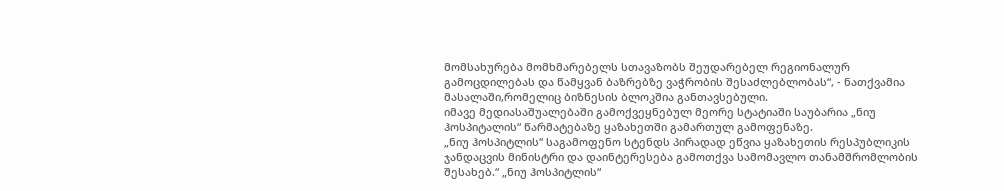მომსახურება მომხმარებელს სთავაზობს შეუდარებელ რეგიონალურ გამოცდილებას და წამყვან ბაზრებზე ვაჭრობის შესაძლებლობას“, - ნათქვამია მასალაში,რომელიც ბიზნესის ბლოკშია განთავსებული.
იმავე მედიასაშუალებაში გამოქვეყნებულ მეორე სტატიაში საუბარია „ნიუ ჰოსპიტალის“ წარმატებაზე ყაზახეთში გამართულ გამოფენაზე.
„ნიუ ჰოსპიტლის“ საგამოფენო სტენდს პირადად ეწვია ყაზახეთის რესპუბლიკის ჯანდაცვის მინისტრი და დაინტერესება გამოთქვა სამომავლო თანამშრომლობის შესახებ.“ „ნიუ ჰოსპიტლის“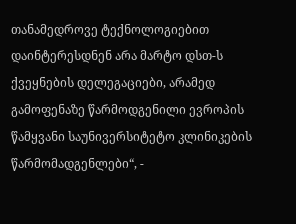თანამედროვე ტექნოლოგიებით დაინტერესდნენ არა მარტო დსთ-ს ქვეყნების დელეგაციები, არამედ გამოფენაზე წარმოდგენილი ევროპის წამყვანი საუნივერსიტეტო კლინიკების წარმომადგენლები“, -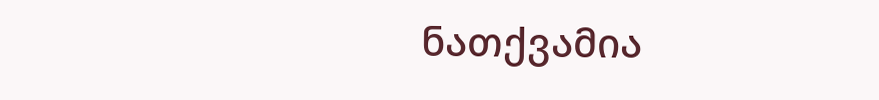ნათქვამია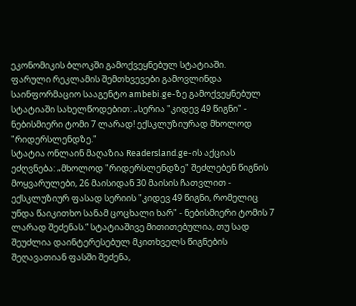ეკონომიკის ბლოკში გამოქვეყნებულ სტატიაში.
ფარული რეკლამის შემთხვევები გამოვლინდა საინფორმაციო სააგენტო ambebi.ge-ზე გამოქვეყნებულ სტატიაში სახელწოდებით: „სერია "კიდევ 49 წიგნი" - ნებისმიერი ტომი 7 ლარად! ექსკლუზიურად მხოლოდ "რიდერსლენდზე."
სტატია ონლაინ მაღაზია Readersland.ge-ის აქციას ეძღვნება: „მხოლოდ "რიდერსლენდზე" შეძლებენ წიგნის მოყვარულები, 26 მაისიდან 30 მაისის ჩათვლით - ექსკლუზიურ ფასად სერიის "კიდევ 49 წიგნი, რომელიც უნდა წაიკითხო სანამ ცოცხალი ხარ" - ნებისმიერი ტომის 7 ლარად შეძენას.“ სტატიაშივე მითითებულია, თუ სად შეუძლია დაინტერესებულ მკითხველს წიგნების შეღავათიან ფასში შეძენა,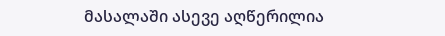მასალაში ასევე აღწერილია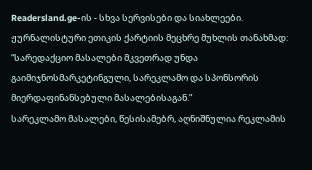Readersland.ge-ის - სხვა სერვისები და სიახლეები.
ჟურნალისტური ეთიკის ქარტიის მეცხრე მუხლის თანახმად: “სარედაქციო მასალები მკვეთრად უნდა გაიმიჯნოსმარკეტინგული, სარეკლამო და სპონსორის მიერდაფინანსებული მასალებისაგან.”
სარეკლამო მასალები, წესისამებრ, აღნიშნულია რეკლამის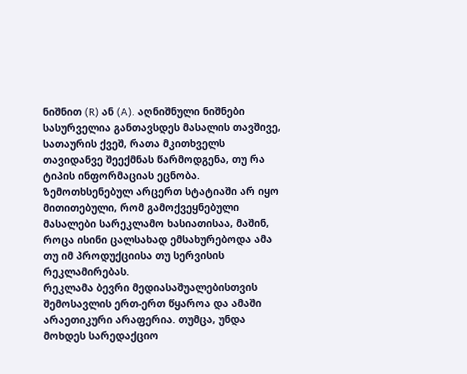ნიშნით (R) ან (A). აღნიშნული ნიშნები სასურველია განთავსდეს მასალის თავშივე, სათაურის ქვეშ, რათა მკითხველს თავიდანვე შეექმნას წარმოდგენა, თუ რა ტიპის ინფორმაციას ეცნობა.
ზემოთხსენებულ არცერთ სტატიაში არ იყო მითითებული, რომ გამოქვეყნებული მასალები სარეკლამო ხასიათისაა, მაშინ, როცა ისინი ცალსახად ემსახურებოდა ამა თუ იმ პროდუქციისა თუ სერვისის რეკლამირებას.
რეკლამა ბევრი მედიასაშუალებისთვის შემოსავლის ერთ-ერთ წყაროა და ამაში არაეთიკური არაფერია. თუმცა, უნდა მოხდეს სარედაქციო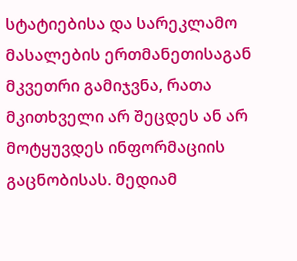სტატიებისა და სარეკლამო მასალების ერთმანეთისაგან მკვეთრი გამიჯვნა, რათა მკითხველი არ შეცდეს ან არ მოტყუვდეს ინფორმაციის გაცნობისას. მედიამ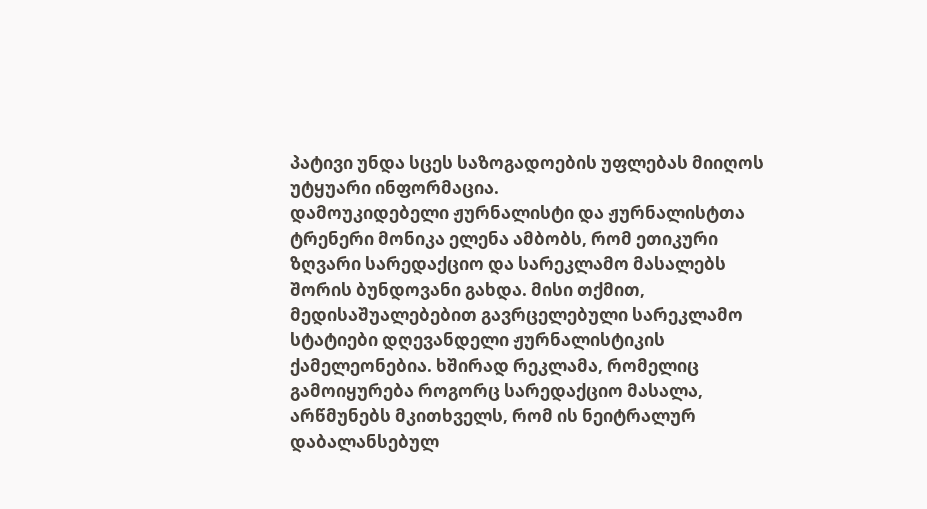პატივი უნდა სცეს საზოგადოების უფლებას მიიღოს უტყუარი ინფორმაცია.
დამოუკიდებელი ჟურნალისტი და ჟურნალისტთა ტრენერი მონიკა ელენა ამბობს, რომ ეთიკური ზღვარი სარედაქციო და სარეკლამო მასალებს შორის ბუნდოვანი გახდა. მისი თქმით, მედისაშუალებებით გავრცელებული სარეკლამო სტატიები დღევანდელი ჟურნალისტიკის ქამელეონებია. ხშირად რეკლამა, რომელიც გამოიყურება როგორც სარედაქციო მასალა, არწმუნებს მკითხველს, რომ ის ნეიტრალურ დაბალანსებულ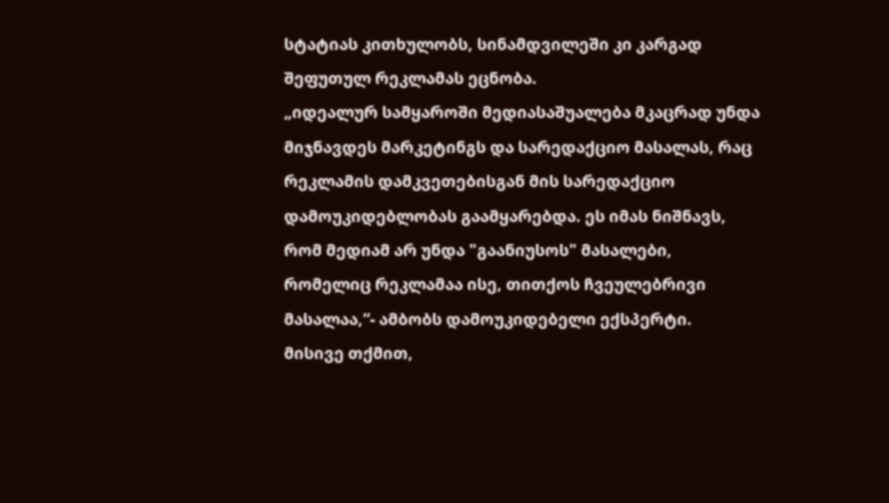სტატიას კითხულობს, სინამდვილეში კი კარგად შეფუთულ რეკლამას ეცნობა.
„იდეალურ სამყაროში მედიასაშუალება მკაცრად უნდა მიჯნავდეს მარკეტინგს და სარედაქციო მასალას, რაც რეკლამის დამკვეთებისგან მის სარედაქციო დამოუკიდებლობას გაამყარებდა. ეს იმას ნიშნავს, რომ მედიამ არ უნდა "გაანიუსოს" მასალები, რომელიც რეკლამაა ისე, თითქოს ჩვეულებრივი მასალაა,“- ამბობს დამოუკიდებელი ექსპერტი.
მისივე თქმით,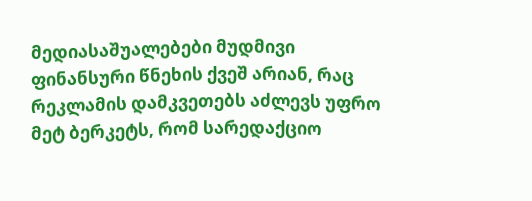მედიასაშუალებები მუდმივი ფინანსური წნეხის ქვეშ არიან, რაც რეკლამის დამკვეთებს აძლევს უფრო მეტ ბერკეტს, რომ სარედაქციო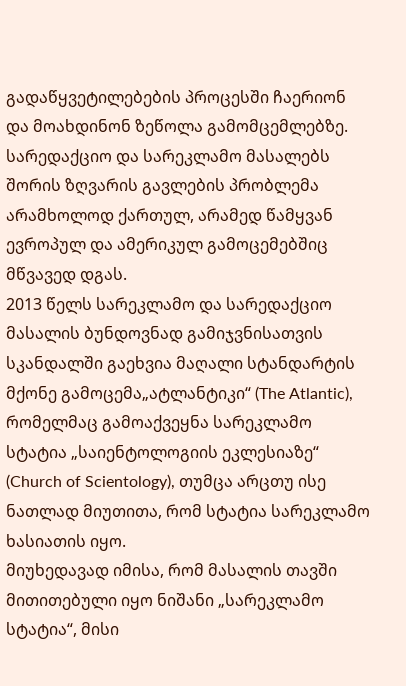გადაწყვეტილებების პროცესში ჩაერიონ და მოახდინონ ზეწოლა გამომცემლებზე.
სარედაქციო და სარეკლამო მასალებს შორის ზღვარის გავლების პრობლემა არამხოლოდ ქართულ, არამედ წამყვან ევროპულ და ამერიკულ გამოცემებშიც მწვავედ დგას.
2013 წელს სარეკლამო და სარედაქციო მასალის ბუნდოვნად გამიჯვნისათვის სკანდალში გაეხვია მაღალი სტანდარტის მქონე გამოცემა„ატლანტიკი“ (The Atlantic), რომელმაც გამოაქვეყნა სარეკლამო სტატია „საიენტოლოგიის ეკლესიაზე“ (Church of Scientology), თუმცა არცთუ ისე ნათლად მიუთითა, რომ სტატია სარეკლამო ხასიათის იყო.
მიუხედავად იმისა, რომ მასალის თავში მითითებული იყო ნიშანი „სარეკლამო სტატია“, მისი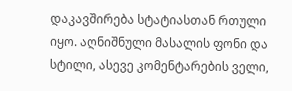დაკავშირება სტატიასთან რთული იყო. აღნიშნული მასალის ფონი და სტილი, ასევე კომენტარების ველი,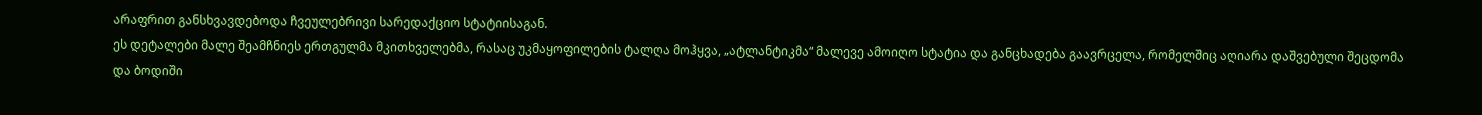არაფრით განსხვავდებოდა ჩვეულებრივი სარედაქციო სტატიისაგან.
ეს დეტალები მალე შეამჩნიეს ერთგულმა მკითხველებმა, რასაც უკმაყოფილების ტალღა მოჰყვა, „ატლანტიკმა“ მალევე ამოიღო სტატია და განცხადება გაავრცელა, რომელშიც აღიარა დაშვებული შეცდომა და ბოდიში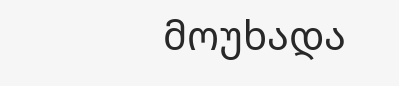მოუხადა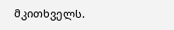მკითხველს.